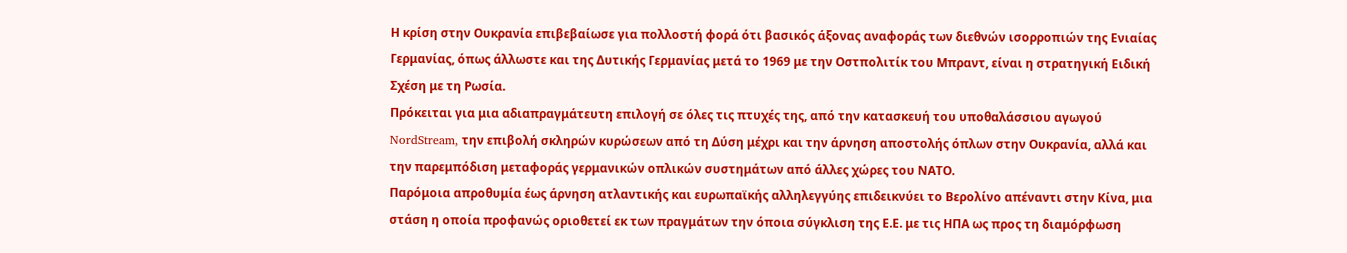Η κρίση στην Ουκρανία επιβεβαίωσε για πολλοστή φορά ότι βασικός άξονας αναφοράς των διεθνών ισορροπιών της Ενιαίας Γερμανίας, όπως άλλωστε και της Δυτικής Γερμανίας μετά το 1969 με την Οστπολιτίκ του Μπραντ, είναι η στρατηγική Ειδική Σχέση με τη Ρωσία.
Πρόκειται για μια αδιαπραγμάτευτη επιλογή σε όλες τις πτυχές της, από την κατασκευή του υποθαλάσσιου αγωγού NordStream, την επιβολή σκληρών κυρώσεων από τη Δύση μέχρι και την άρνηση αποστολής όπλων στην Ουκρανία, αλλά και την παρεμπόδιση μεταφοράς γερμανικών οπλικών συστημάτων από άλλες χώρες του ΝΑΤΟ.
Παρόμοια απροθυμία έως άρνηση ατλαντικής και ευρωπαϊκής αλληλεγγύης επιδεικνύει το Βερολίνο απέναντι στην Κίνα, μια στάση η οποία προφανώς οριοθετεί εκ των πραγμάτων την όποια σύγκλιση της Ε.Ε. με τις ΗΠΑ ως προς τη διαμόρφωση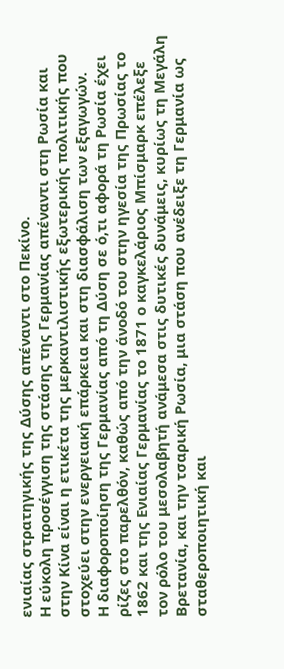ενιαίας στρατηγικής της Δύσης απέναντι στο Πεκίνο.
Η εύκολη προσέγγιση της στάσης της Γερμανίας απέναντι στη Ρωσία και στην Κίνα είναι η ετικέτα της μερκαντιλιστικής εξωτερικής πολιτικής που στοχεύει στην ενεργειακή επάρκεια και στη διασφάλιση των εξαγωγών.
Η διαφοροποίηση της Γερμανίας από τη Δύση σε ό,τι αφορά τη Ρωσία έχει ρίζες στο παρελθόν, καθώς από την άνοδό του στην ηγεσία της Πρωσίας το 1862 και της Ενιαίας Γερμανίας το 1871 ο καγκελάριος Μπίσμαρκ επέλεξε τον ρόλο του μεσολαβητή ανάμεσα στις δυτικές δυνάμεις, κυρίως τη Μεγάλη Βρετανία, και την τσαρική Ρωσία, μια στάση που ανέδειξε τη Γερμανία ως σταθεροποιητική και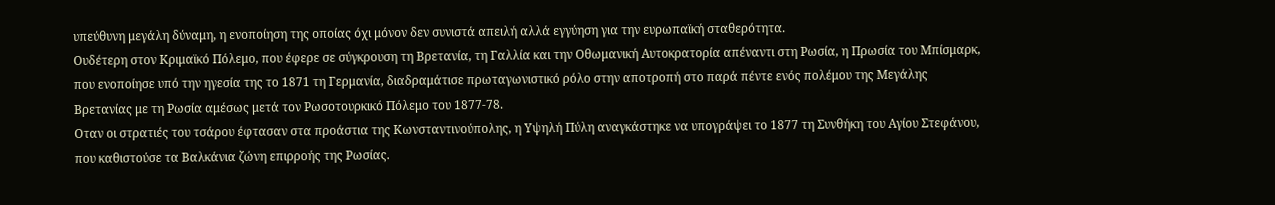υπεύθυνη μεγάλη δύναμη, η ενοποίηση της οποίας όχι μόνον δεν συνιστά απειλή αλλά εγγύηση για την ευρωπαϊκή σταθερότητα.
Ουδέτερη στον Κριμαϊκό Πόλεμο, που έφερε σε σύγκρουση τη Βρετανία, τη Γαλλία και την Οθωμανική Αυτοκρατορία απέναντι στη Ρωσία, η Πρωσία του Μπίσμαρκ, που ενοποίησε υπό την ηγεσία της το 1871 τη Γερμανία, διαδραμάτισε πρωταγωνιστικό ρόλο στην αποτροπή στο παρά πέντε ενός πολέμου της Μεγάλης Βρετανίας με τη Ρωσία αμέσως μετά τον Ρωσοτουρκικό Πόλεμο του 1877-78.
Οταν οι στρατιές του τσάρου έφτασαν στα προάστια της Κωνσταντινούπολης, η Υψηλή Πύλη αναγκάστηκε να υπογράψει το 1877 τη Συνθήκη του Αγίου Στεφάνου, που καθιστούσε τα Βαλκάνια ζώνη επιρροής της Ρωσίας.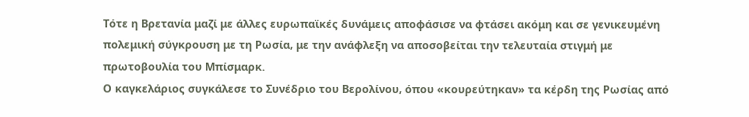Τότε η Βρετανία μαζί με άλλες ευρωπαϊκές δυνάμεις αποφάσισε να φτάσει ακόμη και σε γενικευμένη πολεμική σύγκρουση με τη Ρωσία, με την ανάφλεξη να αποσοβείται την τελευταία στιγμή με πρωτοβουλία του Μπίσμαρκ.
Ο καγκελάριος συγκάλεσε το Συνέδριο του Βερολίνου, όπου «κουρεύτηκαν» τα κέρδη της Ρωσίας από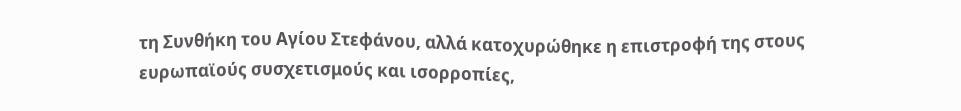τη Συνθήκη του Αγίου Στεφάνου, αλλά κατοχυρώθηκε η επιστροφή της στους ευρωπαϊούς συσχετισμούς και ισορροπίες,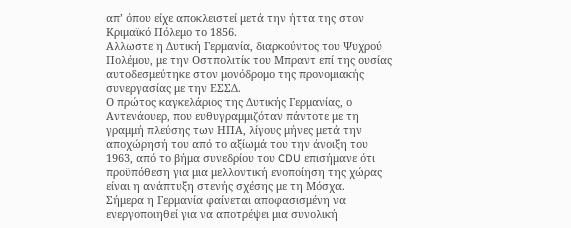απ’ όπου είχε αποκλειστεί μετά την ήττα της στον Κριμαϊκό Πόλεμο το 1856.
Αλλωστε η Δυτική Γερμανία, διαρκούντος του Ψυχρού Πολέμου, με την Οστπολιτίκ του Μπραντ επί της ουσίας αυτοδεσμεύτηκε στον μονόδρομο της προνομιακής συνεργασίας με την ΕΣΣΔ.
Ο πρώτος καγκελάριος της Δυτικής Γερμανίας, ο Αντενάουερ, που ευθυγραμμιζόταν πάντοτε με τη γραμμή πλεύσης των ΗΠΑ, λίγους μήνες μετά την αποχώρησή του από το αξίωμά του την άνοιξη του 1963, από το βήμα συνεδρίου του CDU επισήμανε ότι προϋπόθεση για μια μελλοντική ενοποίηση της χώρας είναι η ανάπτυξη στενής σχέσης με τη Μόσχα.
Σήμερα η Γερμανία φαίνεται αποφασισμένη να ενεργοποιηθεί για να αποτρέψει μια συνολική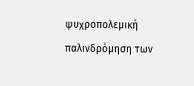ψυχροπολεμική παλινδρόμηση των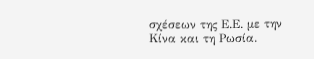σχέσεων της Ε.Ε. με την Κίνα και τη Ρωσία.